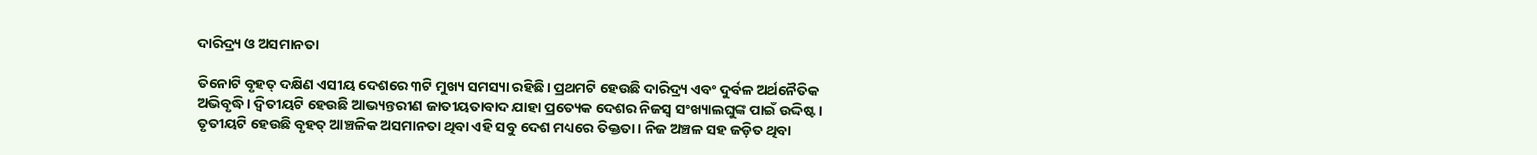ଦାରିଦ୍ର୍ୟ ଓ ଅସମାନତା

ତିନୋଟି ବୃହତ୍‌ ଦକ୍ଷିଣ ଏସୀୟ ଦେଶରେ ୩ଟି ମୁଖ୍ୟ ସମସ୍ୟା ରହିଛି। ପ୍ରଥମଟି ହେଉଛି ଦାରିଦ୍ର୍ୟ ଏବଂ ଦୁର୍ବଳ ଅର୍ଥନୈତିକ ଅଭିବୃଦ୍ଧି। ଦ୍ୱିତୀୟଟି ହେଉଛି ଆଭ୍ୟନ୍ତରୀଣ ଜାତୀୟତାବାଦ ଯାହା ପ୍ରତ୍ୟେକ ଦେଶର ନିଜସ୍ବ ସଂଖ୍ୟାଲଘୁଙ୍କ ପାଇଁ ଉଦ୍ଦିଷ୍ଟ। ତୃତୀୟଟି ହେଉଛି ବୃହତ୍‌ ଆଞ୍ଚଳିକ ଅସମାନତା ଥିବା ଏହି ସବୁ ଦେଶ ମଧ୍ୟରେ ତିକ୍ତତା। ନିଜ ଅଞ୍ଚଳ ସହ ଜଡ଼ିତ ଥିବା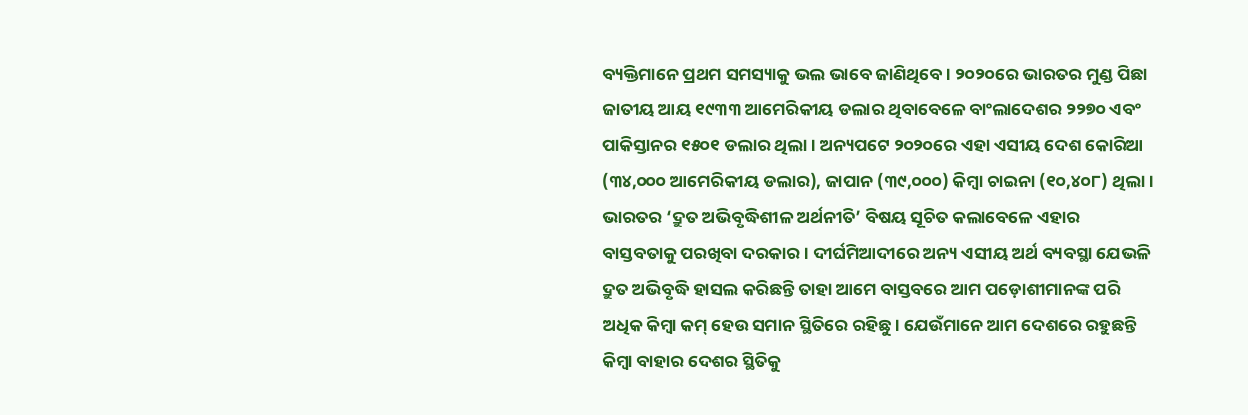ବ୍ୟକ୍ତିମାନେ ପ୍ରଥମ ସମସ୍ୟାକୁ ଭଲ ଭାବେ ଜାଣିଥିବେ। ୨୦୨୦ରେ ଭାରତର ମୁଣ୍ଡ ପିଛା ଜାତୀୟ ଆୟ ୧୯୩୩ ଆମେରିକୀୟ ଡଲାର ଥିବାବେଳେ ବାଂଲାଦେଶର ୨୨୭୦ ଏବଂ ପାକିସ୍ତାନର ୧୫୦୧ ଡଲାର ଥିଲା। ଅନ୍ୟପଟେ ୨୦୨୦ରେ ଏହା ଏସୀୟ ଦେଶ କୋରିଆ (୩୪,୦୦୦ ଆମେରିକୀୟ ଡଲାର), ଜାପାନ (୩୯,୦୦୦) କିମ୍ବା ଚାଇନା (୧୦,୪୦୮) ଥିଲା। ଭାରତର ‘ଦ୍ରୁତ ଅଭିବୃଦ୍ଧିଶୀଳ ଅର୍ଥନୀତି’ ବିଷୟ ସୂଚିତ କଲାବେଳେ ଏହାର ବାସ୍ତବତାକୁ ପରଖିବା ଦରକାର। ଦୀର୍ଘମିଆଦୀରେ ଅନ୍ୟ ଏସୀୟ ଅର୍ଥ ବ୍ୟବସ୍ଥା ଯେଭଳି ଦ୍ରୁତ ଅଭିବୃଦ୍ଧି ହାସଲ କରିଛନ୍ତି ତାହା ଆମେ ବାସ୍ତବରେ ଆମ ପଡ଼ୋଶୀମାନଙ୍କ ପରି ଅଧିକ କିମ୍ବା କମ୍‌ ହେଉ ସମାନ ସ୍ଥିତିରେ ରହିଛୁ। ଯେଉଁମାନେ ଆମ ଦେଶରେ ରହୁଛନ୍ତି କିମ୍ବା ବାହାର ଦେଶର ସ୍ଥିତିକୁ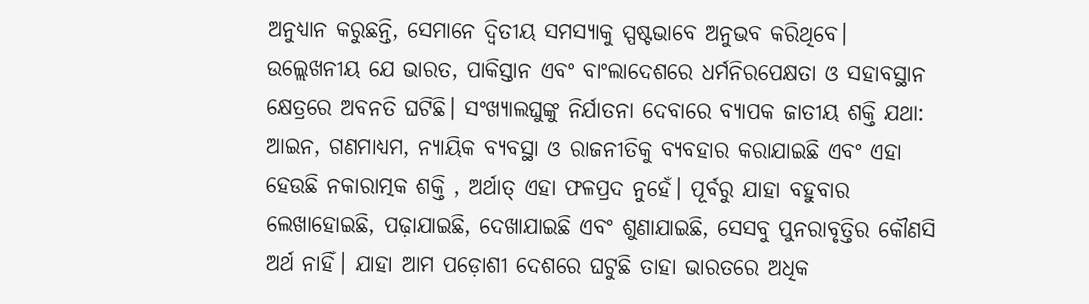ଅନୁଧ୍ୟାନ କରୁଛନ୍ତି, ସେମାନେ ଦ୍ୱିତୀୟ ସମସ୍ୟାକୁ ସ୍ପଷ୍ଟଭାବେ ଅନୁଭବ କରିଥିବେ। ଉଲ୍ଲେଖନୀୟ ଯେ ଭାରତ, ପାକିସ୍ତାନ ଏବଂ ବାଂଲାଦେଶରେ ଧର୍ମନିରପେକ୍ଷତା ଓ ସହାବସ୍ଥାନ କ୍ଷେତ୍ରରେ ଅବନତି ଘଟିଛି। ସଂଖ୍ୟାଲଘୁଙ୍କୁ ନିର୍ଯାତନା ଦେବାରେ ବ୍ୟାପକ ଜାତୀୟ ଶକ୍ତି ଯଥା: ଆଇନ, ଗଣମାଧ୍ୟମ, ନ୍ୟାୟିକ ବ୍ୟବସ୍ଥା ଓ ରାଜନୀତିକୁ ବ୍ୟବହାର କରାଯାଇଛି ଏବଂ ଏହା ହେଉଛି ନକାରାତ୍ମକ ଶକ୍ତି , ଅର୍ଥାତ୍‌ ଏହା ଫଳପ୍ରଦ ନୁହେଁ। ପୂର୍ବରୁ ଯାହା ବହୁବାର ଲେଖାହୋଇଛି, ପଢ଼ାଯାଇଛି, ଦେଖାଯାଇଛି ଏବଂ ଶୁଣାଯାଇଛି, ସେସବୁ ପୁନରାବୃତ୍ତିର କୌଣସି ଅର୍ଥ ନାହିଁ। ଯାହା ଆମ ପଡ଼ୋଶୀ ଦେଶରେ ଘଟୁଛି ତାହା ଭାରତରେ ଅଧିକ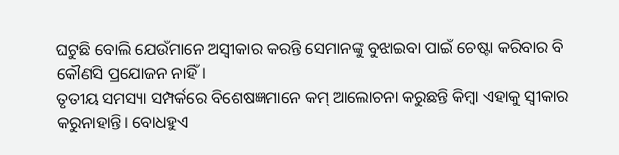ଘଟୁଛି ବୋଲି ଯେଉଁମାନେ ଅସ୍ବୀକାର କରନ୍ତି ସେମାନଙ୍କୁ ବୁଝାଇବା ପାଇଁ ଚେଷ୍ଟା କରିବାର ବି କୌଣସି ପ୍ରଯୋଜନ ନାହିଁ।
ତୃତୀୟ ସମସ୍ୟା ସମ୍ପର୍କରେ ବିଶେଷଜ୍ଞମାନେ କମ୍‌ ଆଲୋଚନା କରୁଛନ୍ତି କିମ୍ବା ଏହାକୁ ସ୍ବୀକାର କରୁନାହାନ୍ତି। ବୋଧହୁଏ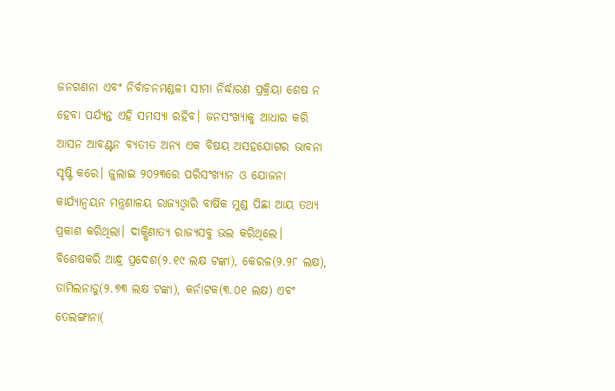ଜନଗଣନା ଏବଂ ନିର୍ବାଚନମଣ୍ଡଳୀ ସୀମା ନିର୍ଦ୍ଧାରଣ ପ୍ରକ୍ରିୟା ଶେଷ ନ ହେବା ପର୍ଯ୍ୟନ୍ତ ଏହି ସମସ୍ୟା ରହିବ। ଜନସଂଖ୍ୟାକୁ ଆଧାର କରି ଆସନ ଆବଣ୍ଟନ ବ୍ୟତୀତ ଅନ୍ୟ ଏକ ବିଷୟ ଅସହଯୋଗର ଭାବନା ସୃଷ୍ଟି କରେ। ଜୁଲାଇ ୨୦୨୩ରେ ପରିସଂଖ୍ୟାନ ଓ ଯୋଜନା କାର୍ଯ୍ୟାନ୍ବୟନ ମନ୍ତ୍ରଣାଳୟ ରାଜ୍ୟଓ୍ବାରି ବାର୍ଷିକ ମୁଣ୍ଡ ପିଛା ଆୟ ତଥ୍ୟ ପ୍ରକାଶ କରିଥିଲା। ଦାକ୍ଷିଣାତ୍ୟ ରାଜ୍ୟସବୁ ଭଲ କରିଥିଲେ। ବିଶେଷକରି ଆନ୍ଧ୍ର ପ୍ରଦେଶ(୨.୧୯ ଲକ୍ଷ ଟଙ୍କା), କେରଳ(୨.୨୮ ଲକ୍ଷ), ତାମିଲନାଡୁ(୨.୭୩ ଲକ୍ଷ ଟଙ୍କା), କର୍ନାଟକ(୩.୦୧ ଲକ୍ଷ) ଏବଂ ତେଲଙ୍ଗାନା(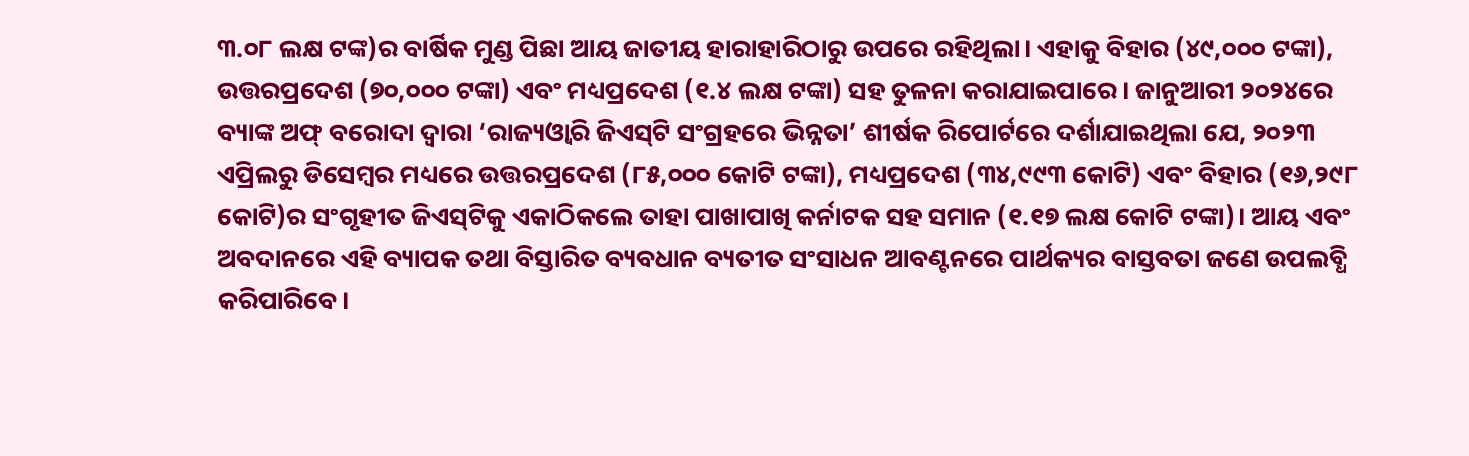୩.୦୮ ଲକ୍ଷ ଟଙ୍କ)ର ବାର୍ଷିକ ମୁଣ୍ଡ ପିଛା ଆୟ ଜାତୀୟ ହାରାହାରିଠାରୁ ଉପରେ ରହିଥିଲା। ଏହାକୁ ବିହାର (୪୯,୦୦୦ ଟଙ୍କା), ଉତ୍ତରପ୍ରଦେଶ (୭୦,୦୦୦ ଟଙ୍କା) ଏବଂ ମଧ୍ୟପ୍ରଦେଶ (୧.୪ ଲକ୍ଷ ଟଙ୍କା) ସହ ତୁଳନା କରାଯାଇପାରେ। ଜାନୁଆରୀ ୨୦୨୪ରେ ବ୍ୟାଙ୍କ ଅଫ୍‌ ବରୋଦା ଦ୍ୱାରା ‘ରାଜ୍ୟଓ୍ବାରି ଜିଏସ୍‌ଟି ସଂଗ୍ରହରେ ଭିନ୍ନତା’ ଶୀର୍ଷକ ରିପୋର୍ଟରେ ଦର୍ଶାଯାଇଥିଲା ଯେ, ୨୦୨୩ ଏପ୍ରିଲରୁ ଡିସେମ୍ବର ମଧ୍ୟରେ ଉତ୍ତରପ୍ରଦେଶ (୮୫,୦୦୦ କୋଟି ଟଙ୍କା), ମଧ୍ୟପ୍ରଦେଶ (୩୪,୯୯୩ କୋଟି) ଏବଂ ବିହାର (୧୬,୨୯୮ କୋଟି)ର ସଂଗୃହୀତ ଜିଏସ୍‌ଟିକୁ ଏକାଠିକଲେ ତାହା ପାଖାପାଖି କର୍ନାଟକ ସହ ସମାନ (୧.୧୭ ଲକ୍ଷ କୋଟି ଟଙ୍କା)। ଆୟ ଏବଂ ଅବଦାନରେ ଏହି ବ୍ୟାପକ ତଥା ବିସ୍ତାରିତ ବ୍ୟବଧାନ ବ୍ୟତୀତ ସଂସାଧନ ଆବଣ୍ଟନରେ ପାର୍ଥକ୍ୟର ବାସ୍ତବତା ଜଣେ ଉପଲବ୍ଧି କରିପାରିବେ।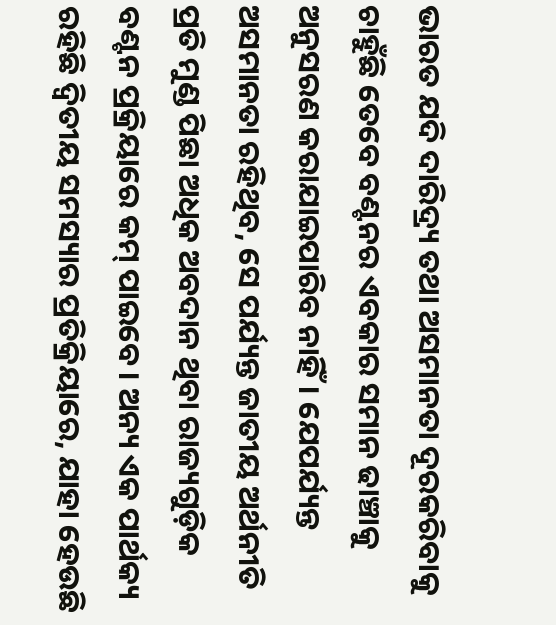ଭାରତ ଯଦି ଦାରିଦ୍ର୍ୟ ତଥା ଅସମାନତା ଦୂରକରିବାକୁ ଚାହୁଁଛି ତେବେ ବଣ୍ଟନର ଏବକାର ସମାନ ଢାଞ୍ଚାକୁ ଅନୁସରଣ କରାଯାଇପାରିବ ନାହିଁ। ଯେପର୍ଯ୍ୟନ୍ତ ଅସମାନତା ରହିଥିବ, ସେ ପର୍ଯ୍ୟନ୍ତ ଜାତୀୟ ଅର୍ଥନୀତି ପ୍ରତି ମୁଣ୍ଡ ପିଛା ଅଧିକ ଅବଦାନ ଥିବା ରାଜ୍ୟଗୁଡ଼ିକ ବଣ୍ଟନ ପ୍ରକ୍ରିୟାରେ କମ୍‌ ପାଇବେ। ଅନ୍ୟ ଏକ ପାର୍ଥକ୍ୟ ରହିଛି ଦ୍ୱିତୀୟ ସମସ୍ୟାର ପ୍ରତିକ୍ରିୟାରେ, ଯାହା ହେଉଛି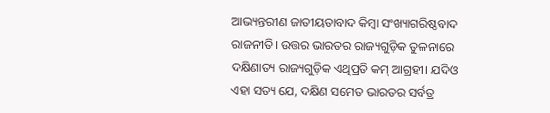ଆଭ୍ୟନ୍ତରୀଣ ଜାତୀୟତାବାଦ କିମ୍ବା ସଂଖ୍ୟାଗରିଷ୍ଠବାଦ ରାଜନୀତି। ଉତ୍ତର ଭାରତର ରାଜ୍ୟଗୁଡ଼ିକ ତୁଳନାରେ ଦକ୍ଷିଣାତ୍ୟ ରାଜ୍ୟଗୁଡ଼ିକ ଏଥିପ୍ରତି କମ୍‌ ଆଗ୍ରହୀ। ଯଦିଓ ଏହା ସତ୍ୟ ଯେ, ଦକ୍ଷିଣ ସମେତ ଭାରତର ସର୍ବତ୍ର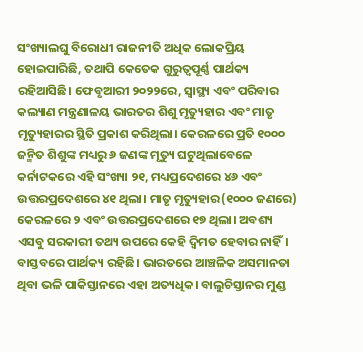ସଂଖ୍ୟାଲଘୁ ବିରୋଧୀ ରାଜନୀତି ଅଧିକ ଲୋକପ୍ରିୟ ହୋଇପାରିଛି, ତଥାପି କେତେକ ଗୁରୁତ୍ୱପୂର୍ଣ୍ଣ ପାର୍ଥକ୍ୟ ରହିଆସିଛି। ଫେବୃଆରୀ ୨୦୨୨ରେ, ସ୍ବାସ୍ଥ୍ୟ ଏବଂ ପରିବାର କଲ୍ୟାଣ ମନ୍ତ୍ରଣାଳୟ ଭାରତର ଶିଶୁ ମୃତ୍ୟୁହାର ଏବଂ ମାତୃ ମୃତ୍ୟୁହାରର ସ୍ଥିତି ପ୍ରକାଶ କରିଥିଲା। କେରଳରେ ପ୍ରତି ୧୦୦୦ ଜନ୍ମିତ ଶିଶୁଙ୍କ ମଧ୍ୟରୁ ୬ ଜଣଙ୍କ ମୃତ୍ୟୁ ଘଟୁଥିଲାବେଳେ କର୍ନାଟକରେ ଏହି ସଂଖ୍ୟା ୨୧, ମଧ୍ୟପ୍ରଦେଶରେ ୪୬ ଏବଂ ଉତ୍ତରପ୍ରଦେଶରେ ୪୧ ଥିଲା। ମାତୃ ମୃତ୍ୟୁହାର(୧୦୦୦ ଜଣରେ) କେରଳରେ ୨ ଏବଂ ଉତ୍ତରପ୍ରଦେଶରେ ୧୭ ଥିଲା। ଅବଶ୍ୟ ଏସବୁ ସରକାରୀ ତଥ୍ୟ ଉପରେ କେହି ଦ୍ୱିମତ ହେବାର ନାହିଁ। ବାସ୍ତବରେ ପାର୍ଥକ୍ୟ ରହିଛି। ଭାରତରେ ଆଞ୍ଚଳିକ ଅସମାନତା ଥିବା ଭଳି ପାକିସ୍ତାନରେ ଏହା ଅତ୍ୟଧିକ। ବାଲୁଚିସ୍ତାନର ମୁଣ୍ଡ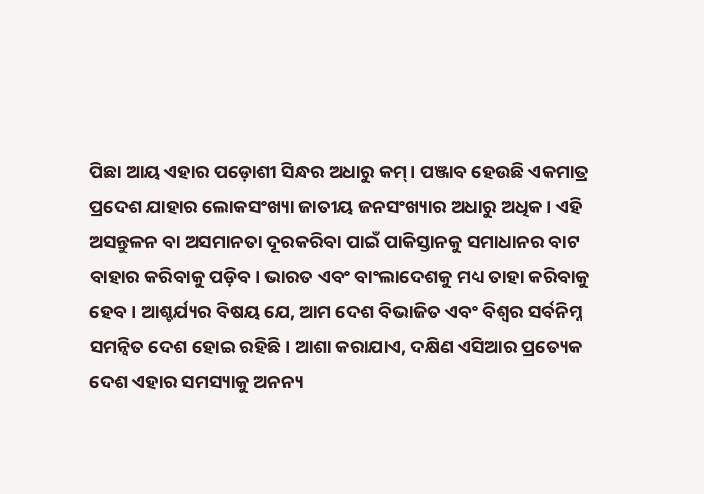ପିଛା ଆୟ ଏହାର ପଡ଼ୋଶୀ ସିନ୍ଧର ଅଧାରୁ କମ୍‌। ପଞ୍ଜାବ ହେଉଛି ଏକମାତ୍ର ପ୍ରଦେଶ ଯାହାର ଲୋକସଂଖ୍ୟା ଜାତୀୟ ଜନସଂଖ୍ୟାର ଅଧାରୁ ଅଧିକ। ଏହି ଅସନ୍ତୁଳନ ବା ଅସମାନତା ଦୂରକରିବା ପାଇଁ ପାକିସ୍ତାନକୁ ସମାଧାନର ବାଟ ବାହାର କରିବାକୁ ପଡ଼ିବ। ଭାରତ ଏବଂ ବାଂଲାଦେଶକୁ ମଧ୍ୟ ତାହା କରିବାକୁ ହେବ। ଆଶ୍ଚର୍ଯ୍ୟର ବିଷୟ ଯେ, ଆମ ଦେଶ ବିଭାଜିତ ଏବଂ ବିଶ୍ୱର ସର୍ବନିମ୍ନ ସମନ୍ବିତ ଦେଶ ହୋଇ ରହିଛି। ଆଶା କରାଯାଏ, ଦକ୍ଷିଣ ଏସିଆର ପ୍ରତ୍ୟେକ ଦେଶ ଏହାର ସମସ୍ୟାକୁ ଅନନ୍ୟ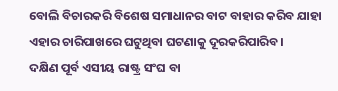ବୋଲି ବିଚାରକରି ବିଶେଷ ସମାଧାନର ବାଟ ବାହାର କରିବ ଯାହା ଏହାର ଚାରିପାଖରେ ଘଟୁଥିବା ଘଟଣାକୁ ଦୂରକରିପାରିବ।
ଦକ୍ଷିଣ ପୂର୍ବ ଏସୀୟ ରାଷ୍ଟ୍ର ସଂଘ ବା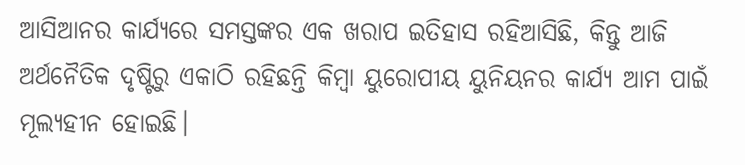ଆସିଆନର କାର୍ଯ୍ୟରେ ସମସ୍ତଙ୍କର ଏକ ଖରାପ ଇତିହାସ ରହିଆସିଛି, କିନ୍ତୁ ଆଜି ଅର୍ଥନୈତିକ ଦୃଷ୍ଟିରୁ ଏକାଠି ରହିଛନ୍ତି କିମ୍ବା ୟୁରୋପୀୟ ୟୁନିୟନର କାର୍ଯ୍ୟ ଆମ ପାଇଁ ମୂଲ୍ୟହୀନ ହୋଇଛି।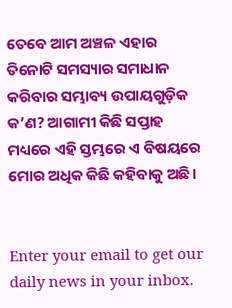ତେବେ ଆମ ଅଞ୍ଚଳ ଏହାର ତିନୋଟି ସମସ୍ୟାର ସମାଧାନ କରିବାର ସମ୍ଭାବ୍ୟ ଉପାୟଗୁଡ଼ିକ କ’ଣ? ଆଗାମୀ କିଛି ସପ୍ତାହ ମଧ୍ୟରେ ଏହି ସ୍ତମ୍ଭରେ ଏ ବିଷୟରେ ମୋର ଅଧିକ କିଛି କହିବାକୁ ଅଛି।


Enter your email to get our daily news in your inbox.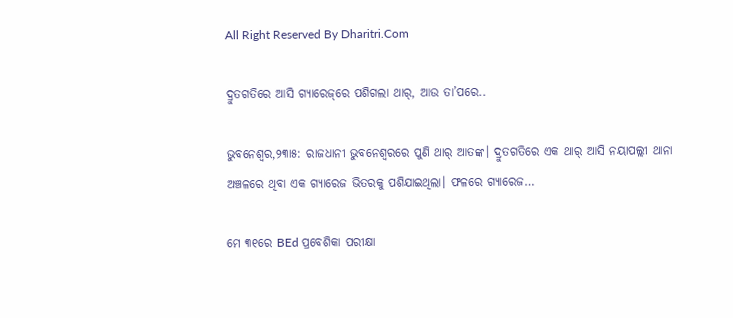All Right Reserved By Dharitri.Com

ଦ୍ରୁତଗତିରେ ଆସି ଗ୍ୟାରେଜ୍‌ରେ ପଶିଗଲା ଥାର୍‌, ଆଉ ତା’ପରେ..

ଭୁବନେଶ୍ୱର,୨୩ା୫: ରାଜଧାନୀ ଭୁବନେଶ୍ୱରରେ ପୁଣି ଥାର୍‌ ଆତଙ୍କ। ଦ୍ରୁତଗତିରେ ଏକ ଥାର୍‌ ଆସି ନୟାପଲ୍ଲୀ ଥାନା ଅଞ୍ଚଳରେ ଥିବା ଏକ ଗ୍ୟାରେଜ ଭିତରକୁ ପଶିଯାଇଥିଲା। ଫଳରେ ଗ୍ୟାରେଜ…

ମେ ୩୧ରେ BEd ପ୍ରବେଶିକା ପରୀକ୍ଷା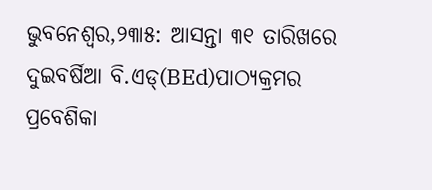ଭୁବନେଶ୍ୱର,୨୩ା୫: ଆସନ୍ତା ୩୧ ତାରିଖରେ ଦୁଇବର୍ଷିଆ ବି.ଏଡ୍‌(BEd)ପାଠ୍ୟକ୍ରମର ପ୍ରବେଶିକା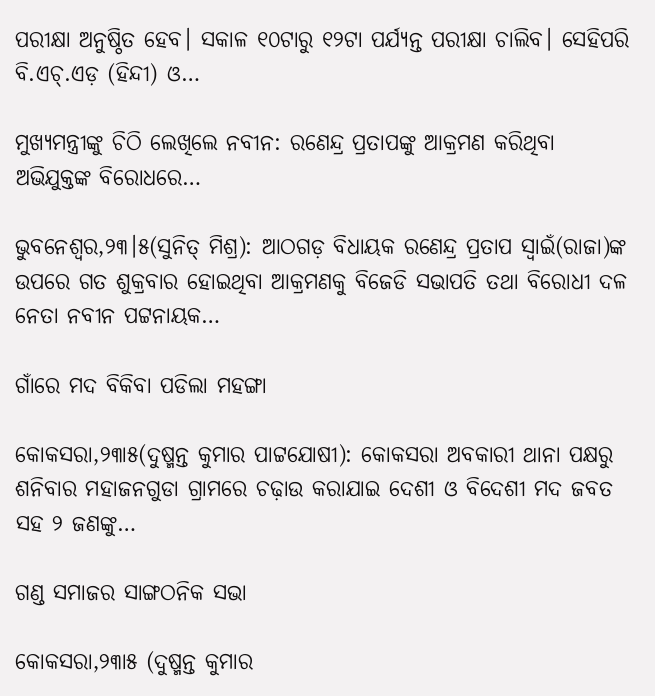ପରୀକ୍ଷା ଅନୁଷ୍ଠିତ ହେବ। ସକାଳ ୧୦ଟାରୁ ୧୨ଟା ପର୍ଯ୍ୟନ୍ତ ପରୀକ୍ଷା ଚାଲିବ। ସେହିପରି ବି.ଏଚ୍‌.ଏଡ଼ (ହିନ୍ଦୀ) ଓ…

ମୁଖ୍ୟମନ୍ତ୍ରୀଙ୍କୁ ଚିଠି ଲେଖିଲେ ନବୀନ: ରଣେନ୍ଦ୍ର ପ୍ରତାପଙ୍କୁ ଆକ୍ରମଣ କରିଥିବା ଅଭିଯୁକ୍ତଙ୍କ ବିରୋଧରେ…

ଭୁବନେଶ୍ୱର,୨୩।୫(ସୁନିତ୍‌ ମିଶ୍ର): ଆଠଗଡ଼ ବିଧାୟକ ରଣେନ୍ଦ୍ର ପ୍ରତାପ ସ୍ବାଇଁ(ରାଜା)ଙ୍କ ଉପରେ ଗତ ଶୁକ୍ରବାର ହୋଇଥିବା ଆକ୍ରମଣକୁ ବିଜେଡି ସଭାପତି ତଥା ବିରୋଧୀ ଦଳ ନେତା ନବୀନ ପଟ୍ଟନାୟକ…

ଗାଁରେ ମଦ ବିକିବା ପଡିଲା ମହଙ୍ଗା

କୋକସରା,୨୩ା୫(ଦୁଷ୍ମନ୍ତ କୁମାର ପାଟ୍ଟଯୋଷୀ): କୋକସରା ଅବକାରୀ ଥାନା ପକ୍ଷରୁ ଶନିବାର ମହାଜନଗୁଡା ଗ୍ରାମରେ ଚଢ଼ାଉ କରାଯାଇ ଦେଶୀ ଓ ବିଦେଶୀ ମଦ ଜବତ ସହ ୨ ଜଣଙ୍କୁ…

ଗଣ୍ଡ ସମାଜର ସାଙ୍ଗଠନିକ ସଭା

କୋକସରା,୨୩ା୫ (ଦୁଷ୍ମନ୍ତ କୁମାର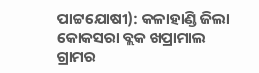ପାଟ୍ଟଯୋଷୀ): କଳାହାଣ୍ଡି ଜିଲା କୋକସରା ବ୍ଲକ ଖପ୍ରାମାଲ ଗ୍ରାମର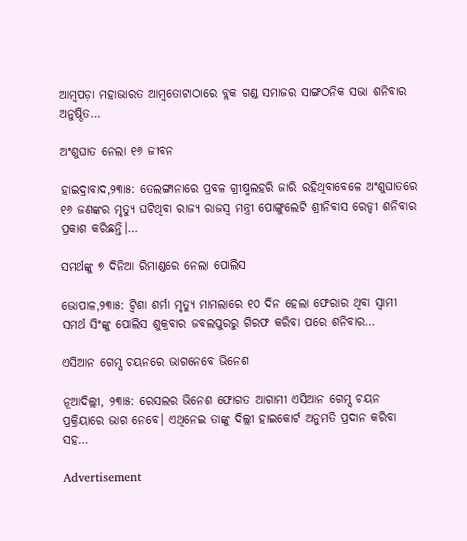ଆମ୍ବପଡ଼ା ମହାଭାରତ ଆମ୍ବତୋଟାଠାରେ ବ୍ଲକ ଗଣ୍ଡ ସମାଜର ସାଙ୍ଗଠନିକ ସଭା ଶନିବାର ଅନୁଷ୍ଠିତ…

ଅଂଶୁଘାତ ନେଲା ୧୬ ଜୀବନ

ହାଇଦ୍ରାବାଦ,୨୩ା୫: ତେଲଙ୍ଗାନାରେ ପ୍ରବଳ ଗ୍ରୀଷ୍ମଲହରି ଜାରି ରହିଥିବାବେଳେ ଅଂଶୁଘାତରେ ୧୬ ଜଣଙ୍କର ମୃତ୍ୟୁ ଘଟିଥିବା ରାଜ୍ୟ ରାଜସ୍ବ ମନ୍ତ୍ରୀ ପୋଙ୍ଗୁଲେଟି ଶ୍ରୀନିବାସ ରେଡ୍ଡୀ ଶନିବାର ପ୍ରକାଶ କରିଛନ୍ତି।…

ସମର୍ଥଙ୍କୁ ୭ ଦିନିଆ ରିମାଣ୍ଡରେ ନେଲା ପୋଲିସ

ଭୋପାଳ,୨୩ା୫: ଟ୍ବିଶା ଶର୍ମା ମୃତ୍ୟୁ ମାମଲାରେ ୧୦ ଦିନ ହେଲା ଫେରାର ଥିବା ସ୍ବାମୀ ସମର୍ଥ ସିଂଙ୍କୁ ପୋଲିସ ଶୁକ୍ରବାର ଜବଲପୁରରୁ ଗିରଫ କରିବା ପରେ ଶନିବାର…

ଏସିଆନ ଗେମ୍ସ ଚୟନରେ ଭାଗନେବେ ଭିନେଶ

ନୂଆଦିଲ୍ଲୀ, ୨୩ା୫: ରେସଲର ଭିନେଶ ଫୋଗତ ଆଗାମୀ ଏସିଆନ ଗେମ୍ସ ଚୟନ ପ୍ରକ୍ରିୟାରେ ଭାଗ ନେବେ। ଏଥିନେଇ ତାଙ୍କୁ ଦିଲ୍ଲୀ ହାଇକୋର୍ଟ ଅନୁମତି ପ୍ରଦାନ କରିବା ସହ…

Advertisement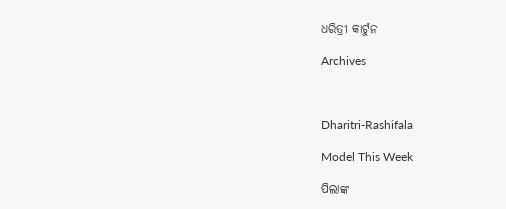ଧରିତ୍ରୀ କାର୍ଟୁନ

Archives



Dharitri-Rashifala

Model This Week

ପିଲାଙ୍କ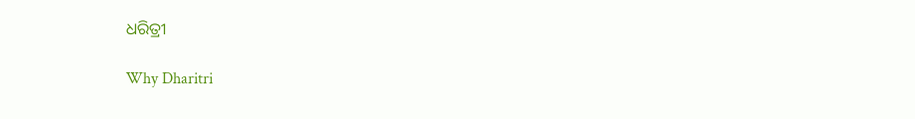ଧରିତ୍ରୀ

Why Dharitri